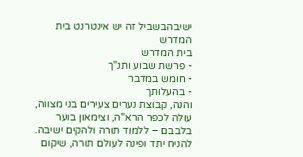ישיבהבשביל זה יש אינטרנט בית המדרש
בית המדרש
- פרשת שבוע ותנ"ך
- חומש במדבר
- בהעלותך
והנה, קבוצת נערים צעירים בני מצווה, עולה לכפר הרא"ה, וצימאון בוער בלבבם – ללמוד תורה ולהקים ישיבה. להניח יתד ופינה לעולם תורה, שיקום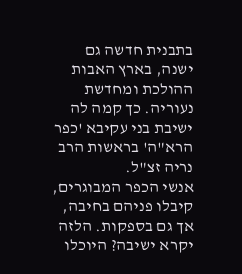בתבנית חדשה גם ישנה, בארץ האבות ההולכת ומחדשת נעוריה. כך קמה לה ישיבת בני עקיבא 'כפר הרא"ה' בראשות הרב נריה זצ"ל.
אנשי הכפר המבוגרים, קיבלו פניהם בחיבה, אך גם בספקות. הלזה יקרא ישיבה? היוכלו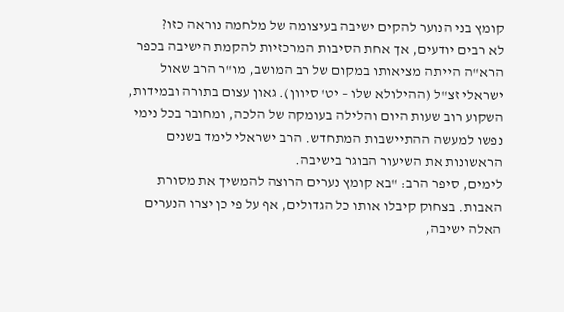קומץ בני הנוער להקים ישיבה בעיצומה של מלחמה נוראה כזו?
לא רבים יודעים, אך אחת הסיבות המרכזיות להקמת הישיבה בכפר הרא"ה הייתה מציאותו במקום של רב המושב, מו"ר הרב שאול ישראלי זצ"ל (ההילולא שלו – יט' סיוון). גאון עצום בתורה ובמידות, השקוע רוב שעות היום והלילה בעומקה של הלכה, ומחובר בכל נימי נפשו למעשה ההתיישבות המתחדש. הרב ישראלי לימד בשנים הראשונות את השיעור הבוגר בישיבה.
לימים, סיפר הרב: "בא קומץ נערים הרוצה להמשיך את מסורת האבות. בצחוק קיבלו אותו כל הגדולים, אף על פי כן יצרו הנערים האלה ישיבה,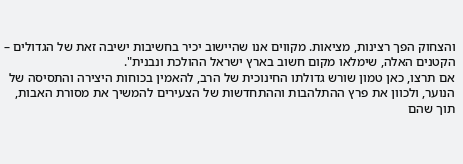והצחוק הפך רצינות, מציאות. מקווים אנו שהיישוב יכיר בחשיבות ישיבה זאת של הגדולים – הקטנים האלה, שימלאו מקום חשוב בארץ ישראל ההולכת ונבנית".
אם תרצו, כאן טמון שורש גדולתו החינוכית של הרב, להאמין בכוחות היצירה והתסיסה של הנוער, ולכוון את פרץ ההתלהבות וההתחדשות של הצעירים להמשיך את מסורת האבות, תוך שהם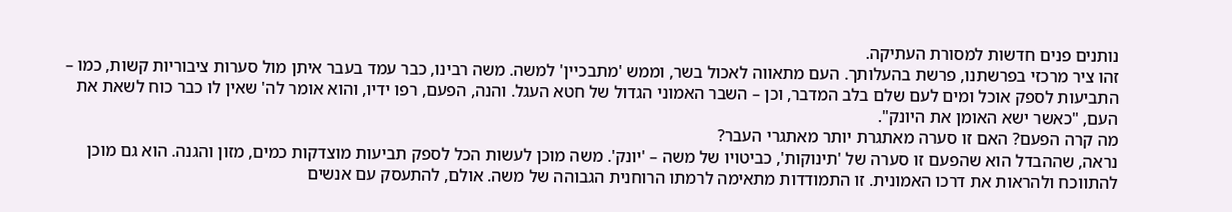נותנים פנים חדשות למסורת העתיקה.
זהו ציר מרכזי בפרשתנו, פרשת בהעלותך. העם מתאווה לאכול בשר, וממש 'מתבכיין' למשה. משה רבינו, כבר עמד בעבר איתן מול סערות ציבוריות קשות, כמו – התביעות לספק אוכל ומים לעם שלם בלב המדבר, וכן – השבר האמוני הגדול של חטא העגל. והנה, הפעם, רפו ידיו, והוא אומר לה' שאין לו כבר כוח לשאת את העם, "כאשר ישא האומן את היונק".
מה קרה הפעם? האם זו סערה מאתגרת יותר מאתגרי העבר?
נראה, שההבדל הוא שהפעם זו סערה של 'תינוקות', כביטויו של משה – 'יונק'. משה מוכן לעשות הכל לספק תביעות מוצדקות כמים, מזון והגנה. הוא גם מוכן להתווכח ולהראות את דרכו האמונית. זו התמודדות מתאימה לרמתו הרוחנית הגבוהה של משה. אולם, להתעסק עם אנשים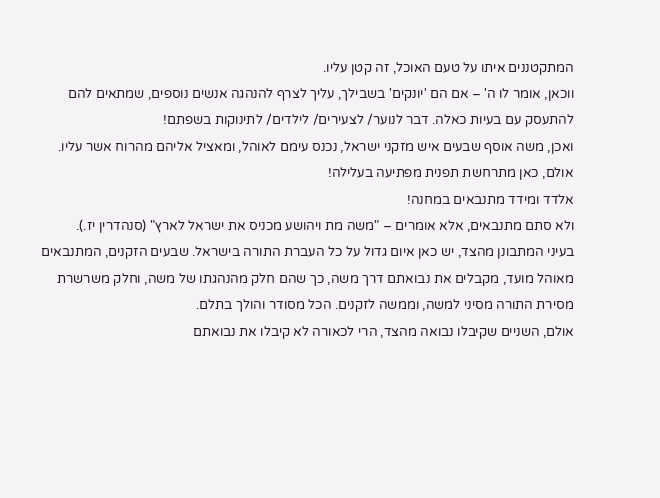המתקטננים איתו על טעם האוכל, זה קטן עליו.
ווכאן, אומר לו ה' – אם הם 'יונקים' בשבילך, עליך לצרף להנהגה אנשים נוספים, שמתאים להם להתעסק עם בעיות כאלה. דבר לנוער/ לצעירים/ לילדים/ לתינוקות בשפתם!
ואכן, משה אוסף שבעים איש מזקני ישראל, נכנס עימם לאוהל, ומאציל אליהם מהרוח אשר עליו. אולם, כאן מתרחשת תפנית מפתיעה בעלילה!
אלדד ומידד מתנבאים במחנה!
ולא סתם מתנבאים, אלא אומרים – "משה מת ויהושע מכניס את ישראל לארץ" (סנהדרין יז.).
בעיני המתבונן מהצד, יש כאן איום גדול על כל העברת התורה בישראל. שבעים הזקנים, המתנבאים מאוהל מועד, מקבלים את נבואתם דרך משה, כך שהם חלק מהנהגתו של משה, וחלק משרשרת מסירת התורה מסיני למשה, וממשה לזקנים. הכל מסודר והולך בתלם.
אולם, השניים שקיבלו נבואה מהצד, הרי לכאורה לא קיבלו את נבואתם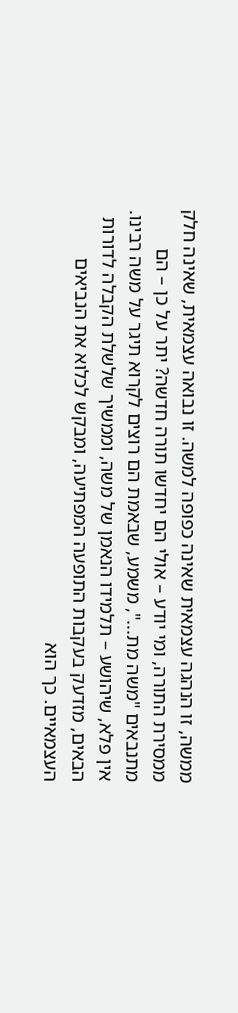ממשה, זו הנהגה עצמאית שאינה כפופה למשה. זו נבואה עצמאית, שאינה חלק ממסירת התורה, ומי יודע – אולי הם יחדשו תורה חדשה? יתר על כן – הם מתנבאים "משה מת...", משמע, שבאמת הם רוצים לקרוא תיגר על משה רבינו.
אין פלא, שיהושע – תלמידו הנאמן של משה, וממשיך שלשלת הקבלה לדורות הבאים, מזדעק בעקבות התופעה המפתיעה, ומבקש לכלוא את הנביאים העצמאיים. כך הוא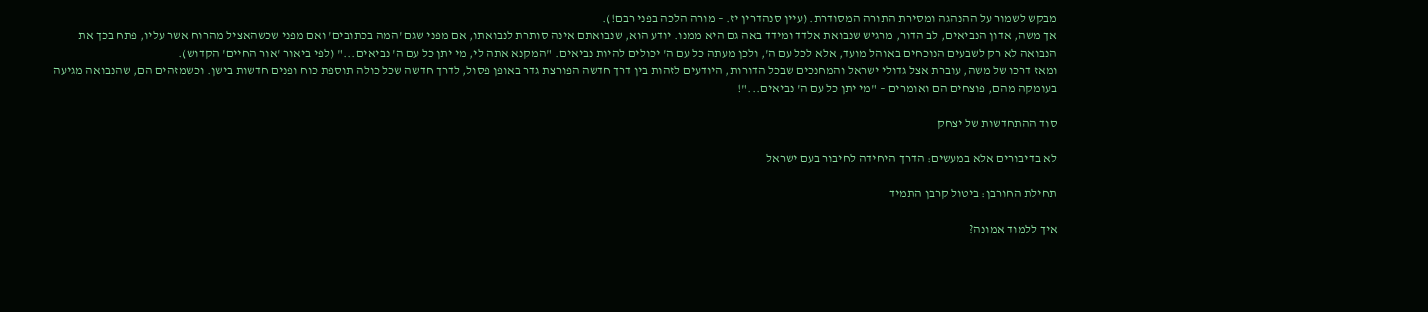מבקש לשמור על ההנהגה ומסירת התורה המסודרת. (עיין סנהדרין יז. – מורה הלכה בפני רבם!).
אך משה, אדון הנביאים, לב הדור, מרגיש שנבואת אלדד ומידד באה גם היא ממנו. יודע הוא, שנבואתם אינה סותרת לנבואתו, אם מפני שגם 'המה בכתובים' ואם מפני שכשהאציל מהרוח אשר עליו, פתח בכך את הנבואה לא רק לשבעים הנוכחים באוהל מועד, אלא לכל עם ה', ולכן מעתה כל עם ה' יכולים להיות נביאים. "המקנא אתה לי, מי יתן כל עם ה' נביאים..." (לפי ביאור 'אור החיים' הקדוש).
ומאז דרכו של משה, עוברת אצל גדולי ישראל והמחנכים שבכל הדורות, היודעים לזהות בין דרך חדשה הפורצת גדר באופן פסול, לדרך חדשה שכל כולה תוספת כוח ופנים חדשות בישן. וכשמזהים הם, שהנבואה מגיעה בעומקה מהם, פוצחים הם ואומרים – "מי יתן כל עם ה' נביאים..."!

סוד ההתחדשות של יצחק

לא בדיבורים אלא במעשים: הדרך היחידה לחיבור בעם ישראל

תחילת החורבן: ביטול קרבן התמיד

איך ללמוד אמונה?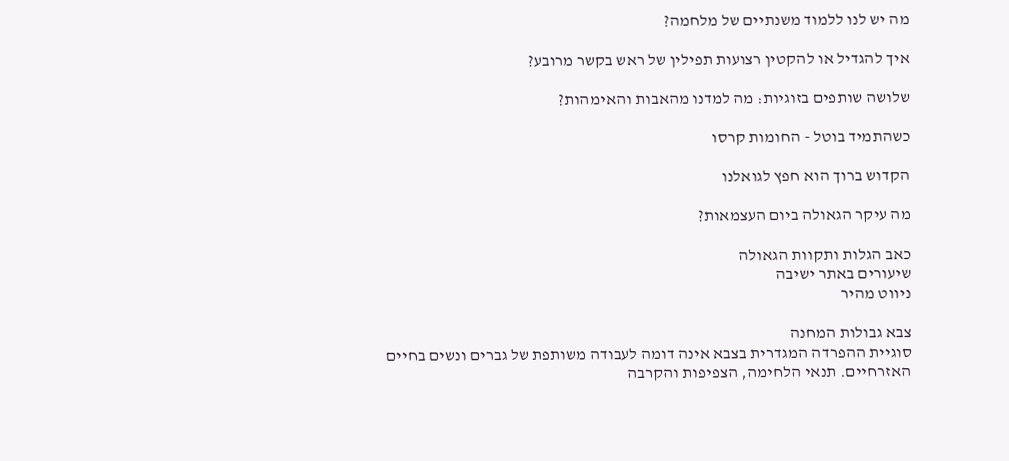מה יש לנו ללמוד משנתיים של מלחמה?

איך להגדיל או להקטין רצועות תפילין של ראש בקשר מרובע?

שלושה שותפים בזוגיות: מה למדנו מהאבות והאימהות?

כשהתמיד בוטל - החומות קרסו

הקדוש ברוך הוא חפץ לגואלנו

מה עיקר הגאולה ביום העצמאות?

כאב הגלות ותקוות הגאולה
שיעורים באתר ישיבה
ניווט מהיר

צבא גבולות המחנה
סוגיית ההפרדה המגדרית בצבא אינה דומה לעבודה משותפת של גברים ונשים בחיים האזרחיים. תנאי הלחימה, הצפיפות והקרבה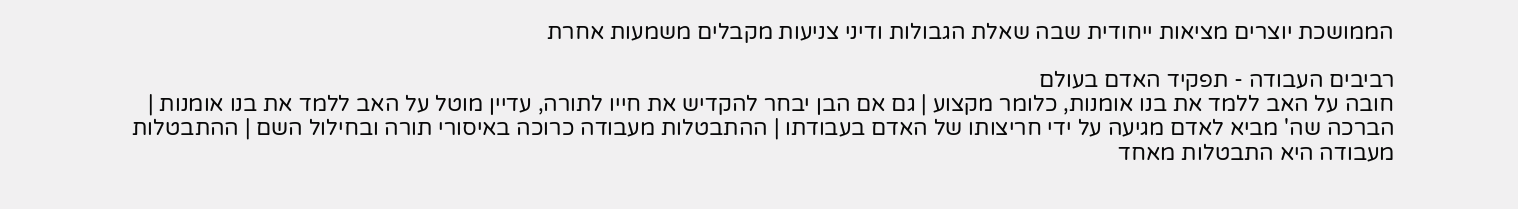הממושכת יוצרים מציאות ייחודית שבה שאלת הגבולות ודיני צניעות מקבלים משמעות אחרת

רביבים העבודה - תפקיד האדם בעולם
חובה על האב ללמד את בנו אומנות, כלומר מקצוע | גם אם הבן יבחר להקדיש את חייו לתורה, עדיין מוטל על האב ללמד את בנו אומנות | הברכה שה' מביא לאדם מגיעה על ידי חריצותו של האדם בעבודתו | ההתבטלות מעבודה כרוכה באיסורי תורה ובחילול השם | ההתבטלות מעבודה היא התבטלות מאחד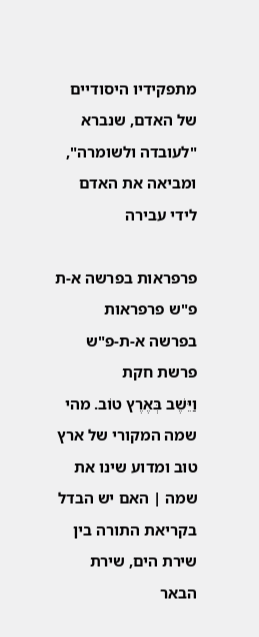מתפקידיו היסודיים של האדם, שנברא "לעובדה ולשומרה", ומביאה את האדם לידי עבירה

פרפראות בפרשה א-ת פ"ש פרפראות בפרשה א-ת-פ"ש פרשת חקת
וַיֵּשֶׁב בְּאֶרֶץ טוֹב. מהי שמה המקורי של ארץ טוב ומדוע שינו את שמה | האם יש הבדל בקריאת התורה בין שירת הים, שירת הבאר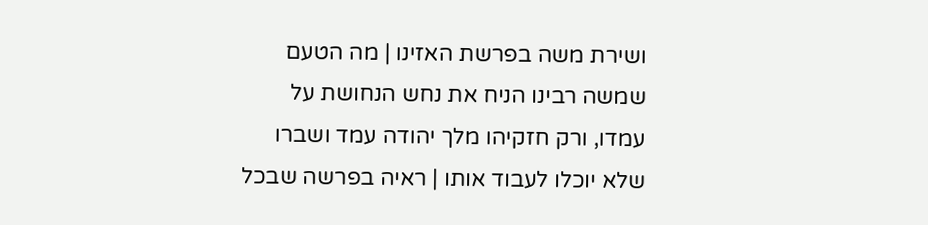ושירת משה בפרשת האזינו | מה הטעם שמשה רבינו הניח את נחש הנחושת על עמדו, ורק חזקיהו מלך יהודה עמד ושברו שלא יוכלו לעבוד אותו | ראיה בפרשה שבכל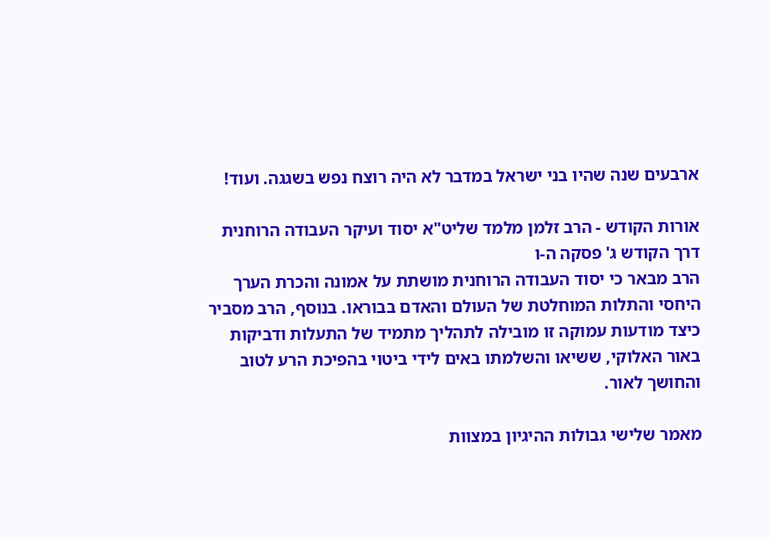ארבעים שנה שהיו בני ישראל במדבר לא היה רוצח נפש בשגגה. ועוד!

אורות הקודש - הרב זלמן מלמד שליט"א יסוד ועיקר העבודה הרוחנית
דרך הקודש ג' פסקה ה-ו
הרב מבאר כי יסוד העבודה הרוחנית מושתת על אמונה והכרת הערך היחסי והתלות המוחלטת של העולם והאדם בבוראו. בנוסף, הרב מסביר כיצד מודעות עמוקה זו מובילה לתהליך מתמיד של התעלות ודביקות באור האלוקי, ששיאו והשלמתו באים לידי ביטוי בהפיכת הרע לטוב והחושך לאור.

מאמר שלישי גבולות ההיגיון במצוות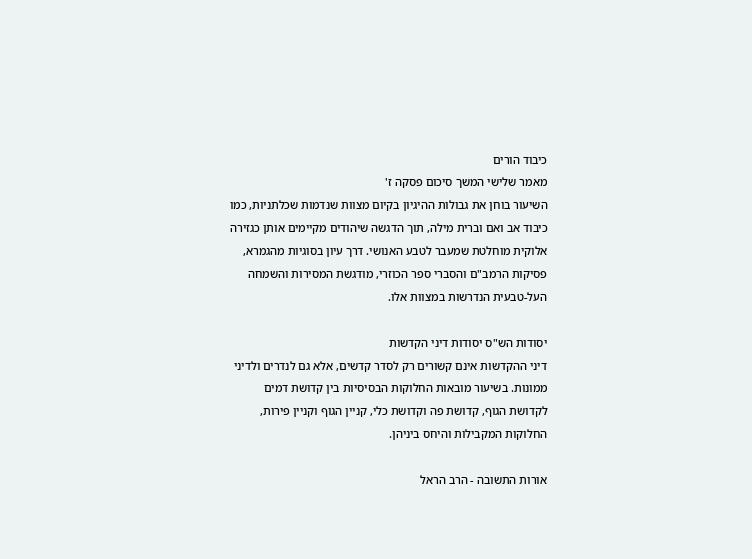כיבוד הורים
מאמר שלישי המשך סיכום פסקה ז'
השיעור בוחן את גבולות ההיגיון בקיום מצוות שנדמות שכלתניות, כמו כיבוד אב ואם וברית מילה, תוך הדגשה שיהודים מקיימים אותן כגזירה אלוקית מוחלטת שמעבר לטבע האנושי. דרך עיון בסוגיות מהגמרא, פסיקות הרמב"ם והסברי ספר הכוזרי, מודגשת המסירות והשמחה העל-טבעית הנדרשות במצוות אלו.

יסודות הש"ס יסודות דיני הקדשות
דיני ההקדשות אינם קשורים רק לסדר קדשים, אלא גם לנדרים ולדיני ממונות. בשיעור מובאות החלוקות הבסיסיות בין קדושת דמים לקדושת הגוף, קדושת פה וקדושת כלי, קניין הגוף וקניין פירות, החלוקות המקבילות והיחס ביניהן.

אורות התשובה - הרב הראל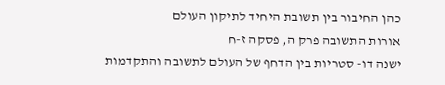כהן החיבור בין תשובת היחיד לתיקון העולם
אורות התשובה פרק ה, פסקה ז-ח
ישנה דו- סטריות בין הדחף של העולם לתשובה והתקדמות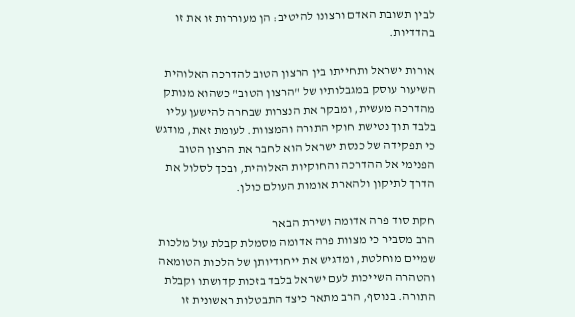לבין תשובת האדם ורצונו להיטיב: הן מעוררות זו את זו בהדדיות.

אורות ישראל ותחייתו בין הרצון הטוב להדרכה האלוהית
השיעור עוסק במגבלותיו של "הרצון הטוב" כשהוא מנותק מהדרכה מעשית, ומבקר את הנצרות שבחרה להישען עליו בלבד תוך נטישת חוקי התורה והמצוות. לעומת זאת, מודגש כי תפקידה של כנסת ישראל הוא לחבר את הרצון הטוב הפנימי אל ההדרכה והחוקיות האלוהית, ובכך לסלול את הדרך לתיקון ולהארת אומות העולם כולן.

חקת סוד פרה אדומה ושירת הבאר
הרב מסביר כי מצוות פרה אדומה מסמלת קבלת עול מלכות שמיים מוחלטת, ומדגיש את ייחודיותן של הלכות הטומאה והטהרה השייכות לעם ישראל בלבד בזכות קדושתו וקבלת התורה. בנוסף, הרב מתאר כיצד התבטלות ראשונית זו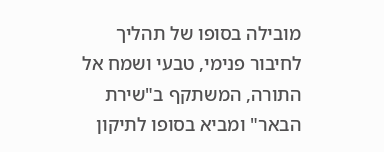מובילה בסופו של תהליך לחיבור פנימי, טבעי ושמח אל התורה, המשתקף ב"שירת הבאר" ומביא בסופו לתיקון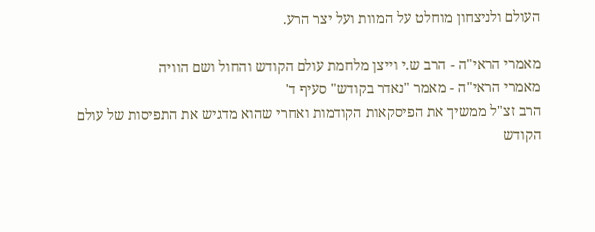העולם ולניצחון מוחלט על המוות ועל יצר הרע.

מאמרי הראי"ה - הרב ש.י וייצן מלחמת עולם הקודש והחול ושם הוויה
מאמרי הראי"ה - מאמר "נאדר בקודש" סעיף ד'
הרב זצ"ל ממשיך את הפיסקאות הקודמות ואחרי שהוא מדגיש את התפיסות של עולם הקודש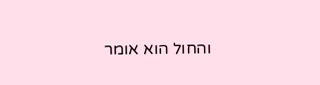והחול הוא אומר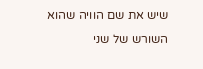שיש את שם הוויה שהוא השורש של שני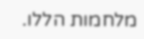מלחמות הללו.